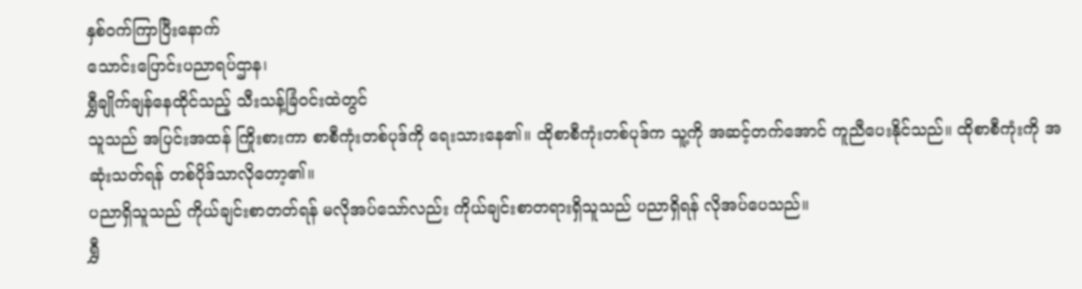နှစ်ဝက်ကြာပြီးနောက်
သောင်းပြောင်းပညာရပ်ဌာန၊
ရွှီချိုက်ချန်နေထိုင်သည့် သီးသန့်ခြံဝင်းထဲတွင်
သူသည် အပြင်းအထန် ကြိုးစားကာ စာစီကုံးတစ်ပုဒ်ကို ရေးသားနေ၏။ ထိုစာစီကုံးတစ်ပုဒ်က သူ့ကို အဆင့်တက်အောင် ကူညီပေးနိုင်သည်။ ထိုစာစီကုံးကို အဆုံးသတ်ရန် တစ်ပိုဒ်သာလိုတော့၏။
ပညာရှိသူသည် ကိုယ်ချင်းစာတတ်ရန် မလိုအပ်သော်လည်း ကိုယ်ချင်းစာတရားရှိသူသည် ပညာရှိရန် လိုအပ်ပေသည်။
ရွှီ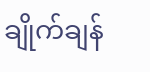ချိုက်ချန်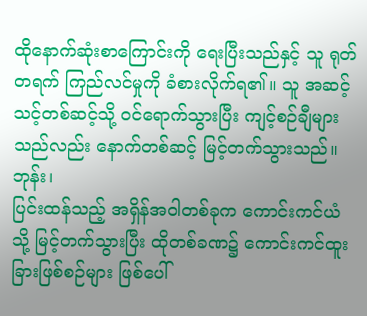ထိုနောက်ဆုံးစာကြောင်းကို ရေးပြီးသည်နှင့် သူ ရုတ်တရက် ကြည်လင်မှုကို ခံစားလိုက်ရ၏။ သူ အဆင့်သင့်တစ်ဆင့်သို့ ဝင်ရောက်သွားပြီး ကျင့်စဉ်ချီများသည်လည်း နောက်တစ်ဆင့် မြင့်တက်သွားသည်။
ဘုန်း၊
ပြင်းထန်သည့် အရှိန်အဝါတစ်ခုက ကောင်းကင်ယံသို့ မြင့်တက်သွားပြီး ထိုတစ်ခဏ၌ ကောင်းကင်ထူးခြားဖြစ်စဉ်များ ဖြစ်ပေါ်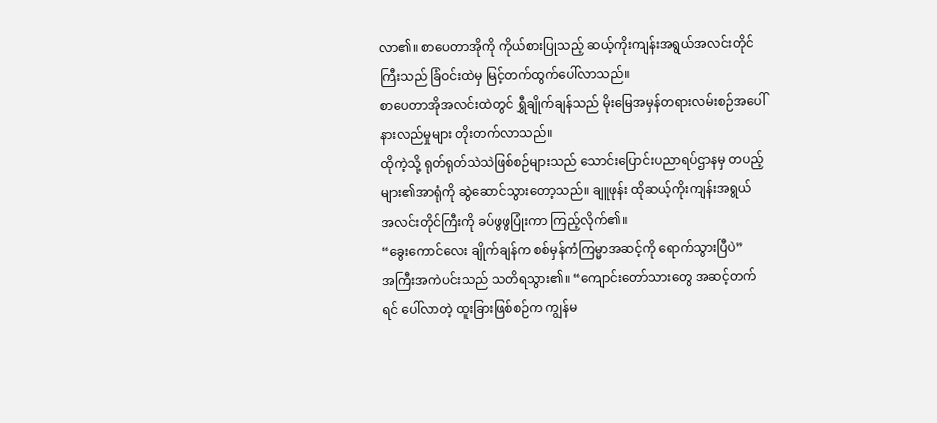လာ၏။ စာပေတာအိုကို ကိုယ်စားပြုသည့် ဆယ့်ကိုးကျန်းအရွယ်အလင်းတိုင်ကြီးသည် ခြံဝင်းထဲမှ မြင့်တက်ထွက်ပေါ်လာသည်။
စာပေတာအိုအလင်းထဲတွင် ရွှီချိုက်ချန်သည် မိုးမြေအမှန်တရားလမ်းစဉ်အပေါ် နားလည်မှုများ တိုးတက်လာသည်။
ထိုကဲ့သို့ ရုတ်ရုတ်သဲသဲဖြစ်စဉ်များသည် သောင်းပြောင်းပညာရပ်ဌာနမှ တပည့်များ၏အာရုံကို ဆွဲဆောင်သွားတော့သည်။ ချူဖုန်း ထိုဆယ့်ကိုးကျန်းအရွယ် အလင်းတိုင်ကြီးကို ခပ်ဖွဖွပြုံးကာ ကြည့်လိုက်၏။
“ခွေးကောင်လေး ချိုက်ချန်က စစ်မှန်ကံကြမ္မာအဆင့်ကို ရောက်သွားပြီပဲ”
အကြီးအကဲပင်းသည် သတိရသွား၏။ “ကျောင်းတော်သားတွေ အဆင့်တက်ရင် ပေါ်လာတဲ့ ထူးခြားဖြစ်စဉ်က ကျွန်မ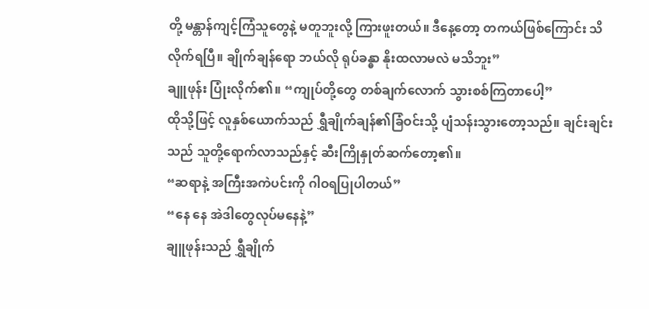တို့ မန္တာန်ကျင့်ကြံသူတွေနဲ့ မတူဘူးလို့ ကြားဖူးတယ်။ ဒီနေ့တော့ တကယ်ဖြစ်ကြောင်း သိလိုက်ရပြီ။ ချိုက်ချန်ရော ဘယ်လို ရုပ်ခန္ဓာ နိုးထလာမလဲ မသိဘူး”
ချူဖုန်း ပြုံးလိုက်၏။ “ကျုပ်တို့တွေ တစ်ချက်လောက် သွားစစ်ကြတာပေါ့”
ထိုသို့ဖြင့် လူနှစ်ယောက်သည် ရွှီချိုက်ချန်၏ခြံဝင်းသို့ ပျံသန်းသွားတော့သည်။ ချင်းချင်းသည် သူတို့ရောက်လာသည်နှင့် ဆီးကြိုနှုတ်ဆက်တော့၏။
“ဆရာနဲ့ အကြီးအကဲပင်းကို ဂါဝရပြုပါတယ်”
“နေ နေ အဲဒါတွေလုပ်မနေနဲ့”
ချူဖုန်းသည် ရွှီချိုက်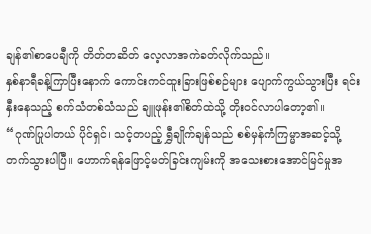ချန်၏စာပေချီကို တိတ်တဆိတ် လေ့လာအကဲခတ်လိုက်သည်။
နှစ်နာရီခန့်ကြာပြီးနောက် ကောင်းကင်ထူးခြားဖြစ်စဉ်များ ပျောက်ကွယ်သွားပြီး ရင်းနှီးနေသည့် စက်သံတစ်သံသည် ချူဖုန်း၏စိတ်ထဲသို့ တိုးဝင်လာပါတော့၏။
“ဂုဏ်ပြုပါတယ် ပိုင်ရှင်၊ သင့်တပည့် ရွှီချိုက်ချန်သည် စစ်မှန်ကံကြမ္မာအဆင့်သို့ တက်သွားပါပြီ။ ဟောက်ရန်ဖြောင့်မတ်ခြင်းကျမ်းကို အသေးစားအောင်မြင်မှုအ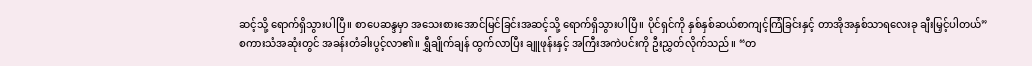ဆင့်သို့ ရောက်ရှိသွားပါပြီ။ စာပေဆန္ဒမှာ အသေးစားအောင်မြင်ခြင်းအဆင့်သို့ ရောက်ရှိသွားပါပြီ။ ပိုင်ရှင်ကို နှစ်နှစ်ဆယ်စာကျင့်ကြံခြင်းနှင့် တာအိုအနှစ်သာရလေးခု ချီးမြှင့်ပါတယ်”
စကားသံအဆုံးတွင် အခန်းတံခါးပွင့်လာ၏။ ရွှီချိုက်ချန် ထွက်လာပြီး ချူဖုန်းနှင့် အကြီးအကဲပင်းကို ဦးညွှတ်လိုက်သည်။ “တ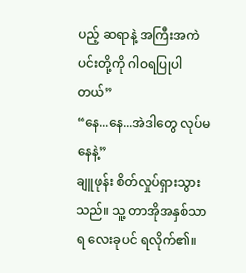ပည့် ဆရာနဲ့ အကြီးအကဲပင်းတို့ကို ဂါဝရပြုပါတယ်”
“နေ...နေ...အဲဒါတွေ လုပ်မနေနဲ့”
ချူဖုန်း စိတ်လှုပ်ရှားသွားသည်။ သူ့ တာအိုအနှစ်သာရ လေးခုပင် ရလိုက်၏။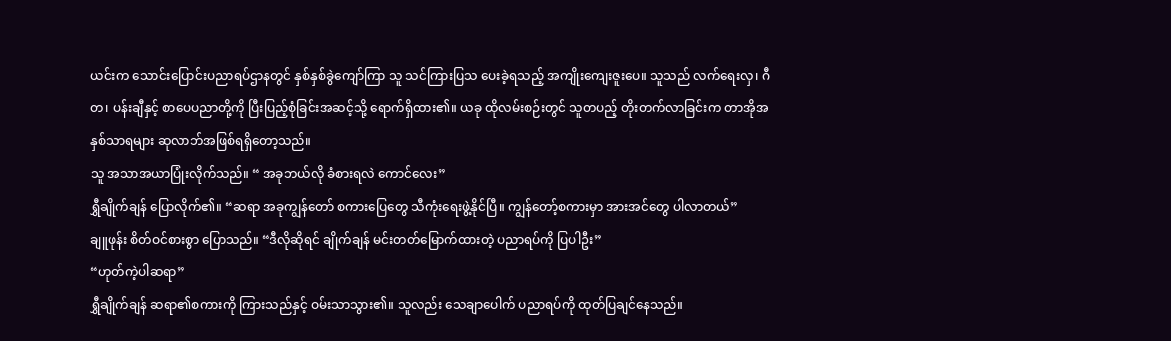ယင်းက သောင်းပြောင်းပညာရပ်ဌာနတွင် နှစ်နှစ်ခွဲကျော်ကြာ သူ သင်ကြားပြသ ပေးခဲ့ရသည့် အကျိုးကျေးဇူးပေ။ သူသည် လက်ရေးလှ၊ ဂီတ၊ ပန်းချီနှင့် စာပေပညာတို့ကို ပြီးပြည့်စုံခြင်းအဆင့်သို့ ရောက်ရှိထား၏။ ယခု ထိုလမ်းစဉ်းတွင် သူတပည့် တိုးတက်လာခြင်းက တာအိုအနှစ်သာရများ ဆုလာဘ်အဖြစ်ရရှိတော့သည်။
သူ အသာအယာပြုံးလိုက်သည်။ “ အခုဘယ်လို ခံစားရလဲ ကောင်လေး”
ရွှီချိုက်ချန် ပြောလိုက်၏။ “ဆရာ အခုကျွန်တော် စကားပြေတွေ သီကုံးရေးဖွဲ့နိုင်ပြီ။ ကျွန်တော့်စကားမှာ အားအင်တွေ ပါလာတယ်”
ချူဖုန်း စိတ်ဝင်စားစွာ ပြောသည်။ “ဒီလိုဆိုရင် ချိုက်ချန် မင်းတတ်မြောက်ထားတဲ့ ပညာရပ်ကို ပြပါဦး”
“ဟုတ်ကဲ့ပါဆရာ”
ရွှီချိုက်ချန် ဆရာ၏စကားကို ကြားသည်နှင့် ဝမ်းသာသွား၏။ သူလည်း သေချာပေါက် ပညာရပ်ကို ထုတ်ပြချင်နေသည်။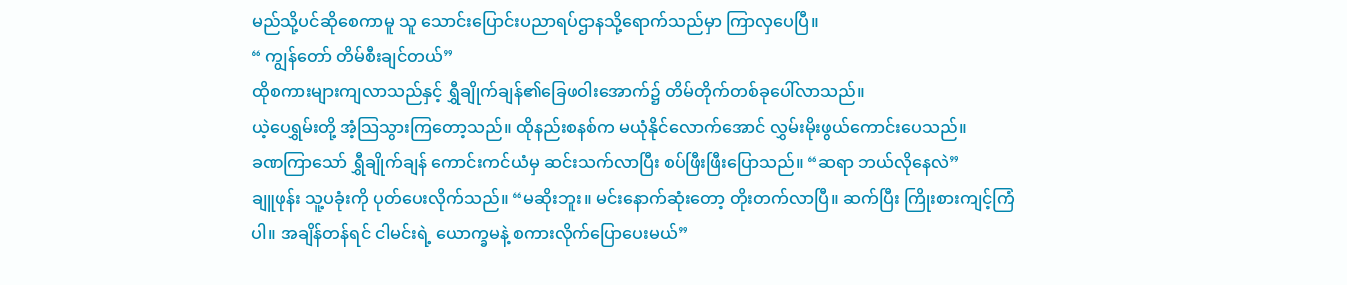မည်သို့ပင်ဆိုစေကာမူ သူ သောင်းပြောင်းပညာရပ်ဌာနသို့ရောက်သည်မှာ ကြာလှပေပြီ။
“ ကျွန်တော် တိမ်စီးချင်တယ်”
ထိုစကားများကျလာသည်နှင့် ရွှီချိုက်ချန်၏ခြေဖဝါးအောက်၌ တိမ်တိုက်တစ်ခုပေါ်လာသည်။
ယဲ့ပေရွှမ်းတို့ အံ့သြသွားကြတော့သည်။ ထိုနည်းစနစ်က မယုံနိုင်လောက်အောင် လွှမ်းမိုးဖွယ်ကောင်းပေသည်။
ခဏကြာသော် ရွှီချိုက်ချန် ကောင်းကင်ယံမှ ဆင်းသက်လာပြီး စပ်ဖြီးဖြီးပြောသည်။ “ဆရာ ဘယ်လိုနေလဲ”
ချူဖုန်း သူ့ပခုံးကို ပုတ်ပေးလိုက်သည်။ “မဆိုးဘူး။ မင်းနောက်ဆုံးတော့ တိုးတက်လာပြီ။ ဆက်ပြီး ကြိုးစားကျင့်ကြံပါ။ အချိန်တန်ရင် ငါမင်းရဲ့ ယောက္ခမနဲ့ စကားလိုက်ပြောပေးမယ်”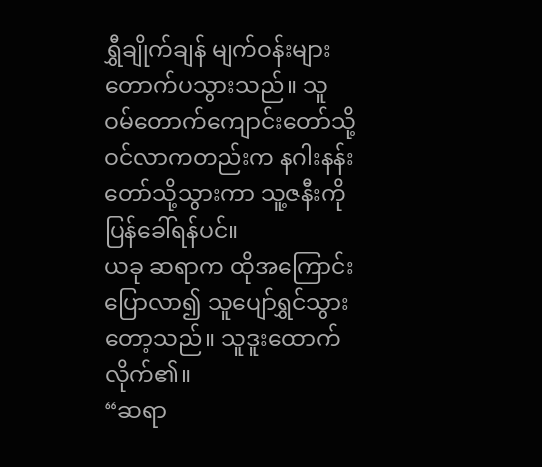ရွှီချိုက်ချန် မျက်ဝန်းများ တောက်ပသွားသည်။ သူ ဝမ်တောက်ကျောင်းတော်သို့ ဝင်လာကတည်းက နဂါးနန်းတော်သို့သွားကာ သူ့ဇနီးကို ပြန်ခေါ်ရန်ပင်။
ယခု ဆရာက ထိုအကြောင်းပြောလာ၍ သူပျော်ရွှင်သွားတော့သည်။ သူဒူးထောက်လိုက်၏။
“ဆရာ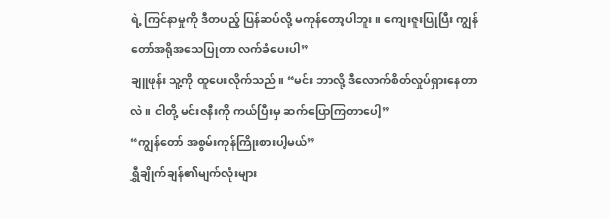ရဲ့ ကြင်နာမှုကို ဒီတပည့် ပြန်ဆပ်လို့ မကုန်တော့ပါဘူး။ ကျေးဇူးပြုပြီး ကျွန်တော်အရိုအသေပြုတာ လက်ခံပေးပါ”
ချူဖုန်း သူ့ကို ထူပေးလိုက်သည်။ “မင်း ဘာလို့ ဒီလောက်စိတ်လှုပ်ရှားနေတာလဲ။ ငါတို့ မင်းဇနီးကို ကယ်ပြီးမှ ဆက်ပြောကြတာပေါ့”
“ကျွန်တော် အစွမ်းကုန်ကြိုးစားပါ့မယ်”
ရွှီချိုက်ချန်၏မျက်လုံးများ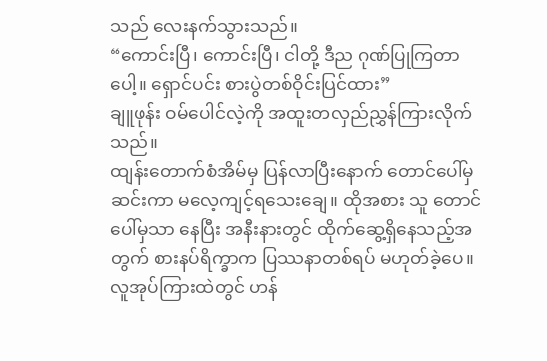သည် လေးနက်သွားသည်။
“ကောင်းပြီ၊ ကောင်းပြီ၊ ငါတို့ ဒီည ဂုဏ်ပြုကြတာပေါ့။ ရှောင်ပင်း စားပွဲတစ်ဝိုင်းပြင်ထား”
ချူဖုန်း ဝမ်ပေါင်လဲ့ကို အထူးတလှည်ညွှန်ကြားလိုက်သည်။
ထျန်းတောက်စံအိမ်မှ ပြန်လာပြီးနောက် တောင်ပေါ်မှ ဆင်းကာ မလေ့ကျင့်ရသေးချေ။ ထိုအစား သူ တောင်ပေါ်မှသာ နေပြီး အနီးနားတွင် ထိုက်ဆွေ့ရှိနေသည့်အတွက် စားနပ်ရိက္ခာက ပြဿနာတစ်ရပ် မဟုတ်ခဲ့ပေ။
လူအုပ်ကြားထဲတွင် ဟန်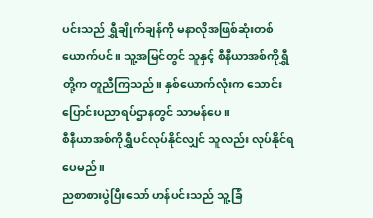ပင်းသည် ရွှီချိုက်ချန်ကို မနာလိုအဖြစ်ဆုံးတစ်ယောက်ပင်။ သူ့အမြင်တွင် သူနှင့် စီနီယာအစ်ကိုရွှီတို့က တူညီကြသည်။ နှစ်ယောက်လုံးက သောင်းပြောင်းပညာရပ်ဌာနတွင် သာမန်ပေ။
စီနီယာအစ်ကိုရွှီပင်လုပ်နိုင်လျှင် သူလည်း လုပ်နိုင်ရပေမည်။
ညစာစားပွဲပြီးသော် ဟန်ပင်းသည် သူ့ခြံ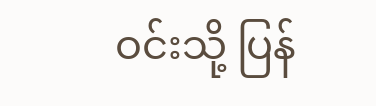ဝင်းသို့ ပြန်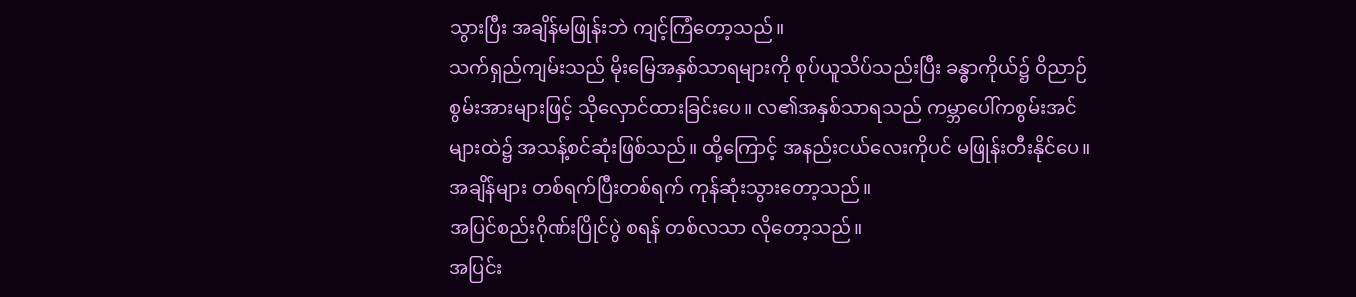သွားပြီး အချိန်မဖြုန်းဘဲ ကျင့်ကြံတော့သည်။
သက်ရှည်ကျမ်းသည် မိုးမြေအနှစ်သာရများကို စုပ်ယူသိပ်သည်းပြီး ခန္ဓာကိုယ်၌ ဝိညာဉ်စွမ်းအားများဖြင့် သိုလှောင်ထားခြင်းပေ။ လ၏အနှစ်သာရသည် ကမ္ဘာပေါ်ကစွမ်းအင်များထဲ၌ အသန့်စင်ဆုံးဖြစ်သည်။ ထို့ကြောင့် အနည်းငယ်လေးကိုပင် မဖြုန်းတီးနိုင်ပေ။
အချိန်များ တစ်ရက်ပြီးတစ်ရက် ကုန်ဆုံးသွားတော့သည်။
အပြင်စည်းဂိုဏ်းပြိုင်ပွဲ စရန် တစ်လသာ လိုတော့သည်။
အပြင်း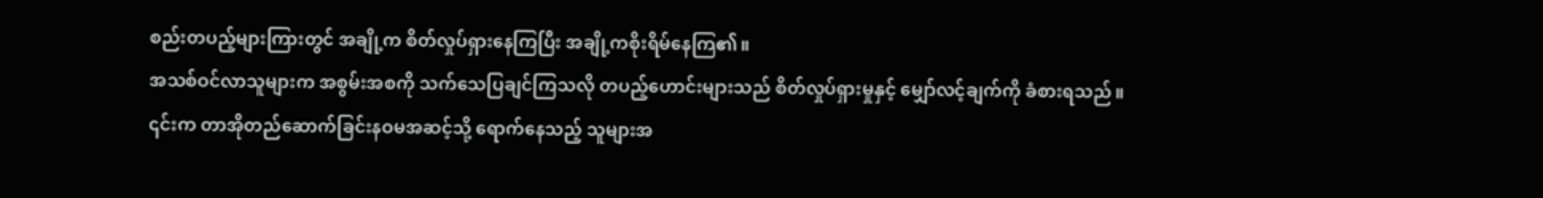စည်းတပည့်များကြားတွင် အချို့က စိတ်လှုပ်ရှားနေကြပြီး အချို့ကစိုးရိမ်နေကြ၏။
အသစ်ဝင်လာသူများက အစွမ်းအစကို သက်သေပြချင်ကြသလို တပည့်ဟောင်းများသည် စိတ်လှုပ်ရှားမှုနှင့် မျှော်လင့်ချက်ကို ခံစားရသည်။
၎င်းက တာအိုတည်ဆောက်ခြင်းနဝမအဆင့်သို့ ရောက်နေသည့် သူများအ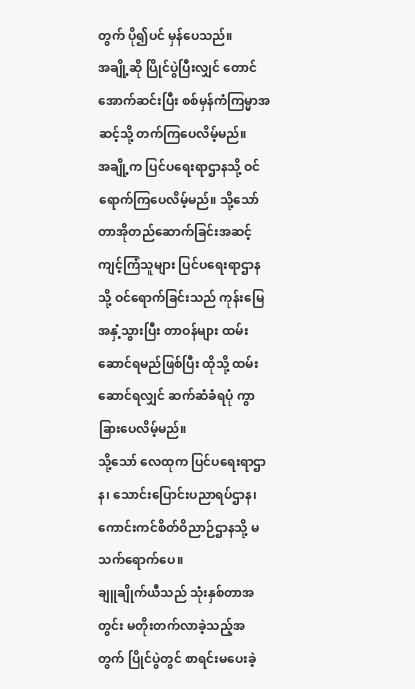တွက် ပို၍ပင် မှန်ပေသည်။
အချို့ဆို ပြိုင်ပွဲပြီးလျှင် တောင်အောက်ဆင်းပြီး စစ်မှန်ကံကြမ္မာအဆင့်သို့ တက်ကြပေလိမ့်မည်။
အချို့က ပြင်ပရေးရာဌာနသို့ ဝင်ရောက်ကြပေလိမ့်မည်။ သို့သော် တာအိုတည်ဆောက်ခြင်းအဆင့်ကျင့်ကြံသူများ ပြင်ပရေးရာဌာနသို့ ဝင်ရောက်ခြင်းသည် ကုန်းမြေအနှံ့သွားပြီး တာဝန်များ ထမ်းဆောင်ရမည်ဖြစ်ပြီး ထိုသို့ ထမ်းဆောင်ရလျှင် ဆက်ဆံခံရပုံ ကွာခြားပေလိမ့်မည်။
သို့သော် လေထုက ပြင်ပရေးရာဌာန၊ သောင်းပြောင်းပညာရပ်ဌာန၊ ကောင်းကင်စိတ်ဝိညာဉ်ဌာနသို့ မသက်ရောက်ပေ။
ချူချိုက်ယီသည် သုံးနှစ်တာအတွင်း မတိုးတက်လာခဲ့သည့်အတွက် ပြိုင်ပွဲတွင် စာရင်းမပေးခဲ့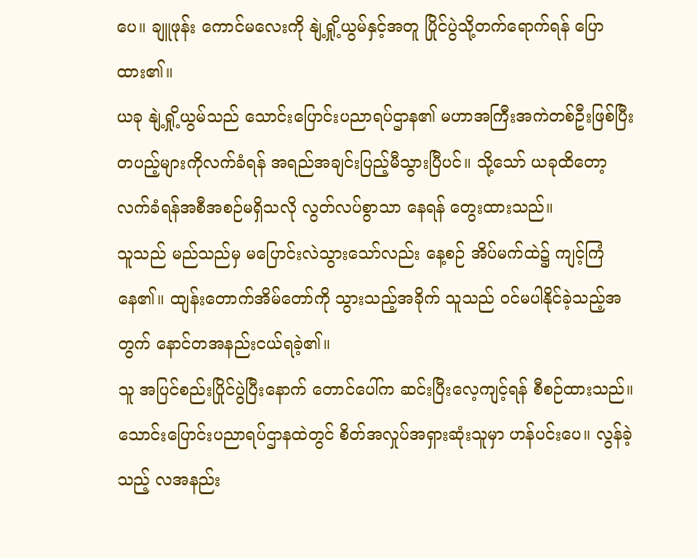ပေ။ ချူဖုန်း ကောင်မလေးကို နျဲ့ရှို့ယွမ်နှင့်အတူ ပြိုင်ပွဲသို့တက်ရောက်ရန် ပြောထား၏။
ယခု နျဲ့ရှို့ယွမ်သည် သောင်းပြောင်းပညာရပ်ဌာန၏ မဟာအကြီးအကဲတစ်ဦးဖြစ်ပြီး တပည့်များကိုလက်ခံရန် အရည်အချင်းပြည့်မီသွားပြီပင်။ သို့သော် ယခုထိတော့ လက်ခံရန်အစီအစဉ်မရှိသလို လွတ်လပ်စွာသာ နေရန် တွေးထားသည်။
သူသည် မည်သည်မှ မပြောင်းလဲသွားသော်လည်း နေ့စဉ် အိပ်မက်ထဲ၌ ကျင့်ကြံနေ၏။ ထျန်းတောက်အိမ်တော်ကို သွားသည့်အခိုက် သူသည် ဝင်မပါနိုင်ခဲ့သည့်အတွက် နောင်တအနည်းငယ်ရခဲ့၏။
သူ အပြင်စည်းပြိုင်ပွဲပြီးနောက် တောင်ပေါ်က ဆင်းပြီးလေ့ကျင့်ရန် စီစဉ်ထားသည်။
သောင်းပြောင်းပညာရပ်ဌာနထဲတွင် စိတ်အလှုပ်အရှားဆုံးသူမှာ ဟန်ပင်းပေ။ လွန်ခဲ့သည့် လအနည်း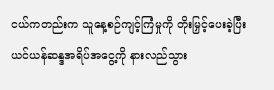ငယ်ကတည်းက သူနေ့စဉ်ကျင့်ကြံမှုကို တိုးမြှင့်ပေးခဲ့ပြီး ယင်ယန်ဆန္ဒအရိပ်အငွေ့ကို နားလည်သွား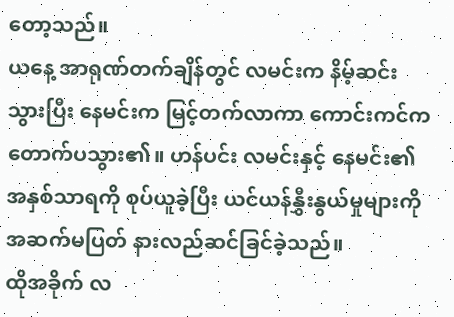တော့သည်။
ယနေ့ အာရုဏ်တက်ချိန်တွင် လမင်းက နိမ့်ဆင်းသွားပြီး နေမင်းက မြင့်တက်လာကာ ကောင်းကင်ကတောက်ပသွား၏။ ဟန်ပင်း လမင်းနှင့် နေမင်း၏အနှစ်သာရကို စုပ်ယူခဲ့ပြီး ယင်ယန်နွှီးနွယ်မှုများကို အဆက်မပြတ် နားလည်ဆင်ခြင်ခဲ့သည်။
ထိုအခိုက် လ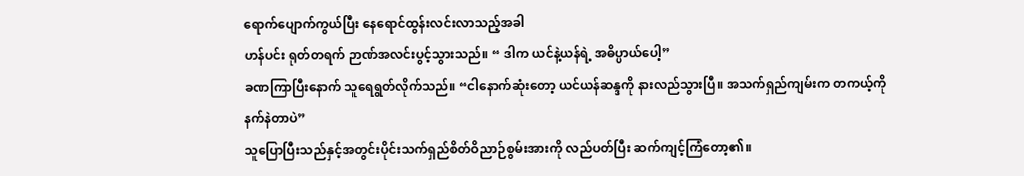ရောက်ပျောက်ကွယ်ပြီး နေရောင်ထွန်းလင်းလာသည့်အခါ
ဟန်ပင်း ရုတ်တရက် ဉာဏ်အလင်းပွင့်သွားသည်။ “ ဒါက ယင်နဲ့ယန်ရဲ့ အဓိပ္ပာယ်ပေါ့”
ခဏကြာပြီးနောက် သူရေရွတ်လိုက်သည်။ “ငါနောက်ဆုံးတော့ ယင်ယန်ဆန္ဒကို နားလည်သွားပြီ။ အသက်ရှည်ကျမ်းက တကယ့်ကို နက်နဲတာပဲ”
သူပြောပြီးသည်နှင့်အတွင်းပိုင်းသက်ရှည်စိတ်ဝိညာဉ်စွမ်းအားကို လည်ပတ်ပြီး ဆက်ကျင့်ကြံတော့၏။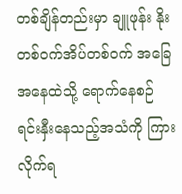တစ်ချိန်တည်းမှာ ချူဖုန်း နိုးတစ်ဝက်အိပ်တစ်ဝက် အခြေအနေထဲသို့ ရောက်နေစဉ် ရင်းနှီးနေသည့်အသံကို ကြားလိုက်ရ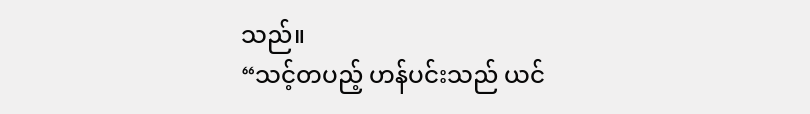သည်။
“သင့်တပည့် ဟန်ပင်းသည် ယင်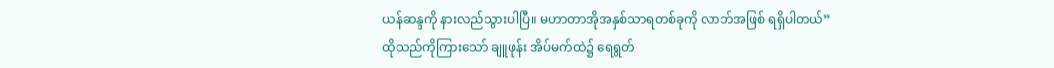ယန်ဆန္ဒကို နားလည်သွားပါပြီ။ မဟာတာအိုအနှစ်သာရတစ်ခုကို လာဘ်အဖြစ် ရရှိပါတယ်”
ထိုသည်ကိုကြားသော် ချူဖုန်း အိပ်မက်ထဲ၌ ရေရွတ်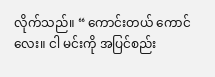လိုက်သည်။ “ ကောင်းတယ် ကောင်လေး။ ငါ မင်းကို အပြင်စည်း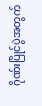ဂိုဏ်းပြိုင်ပွဲအတွက်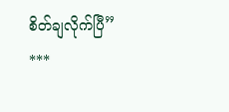စိတ်ချလိုက်ပြီ”
***